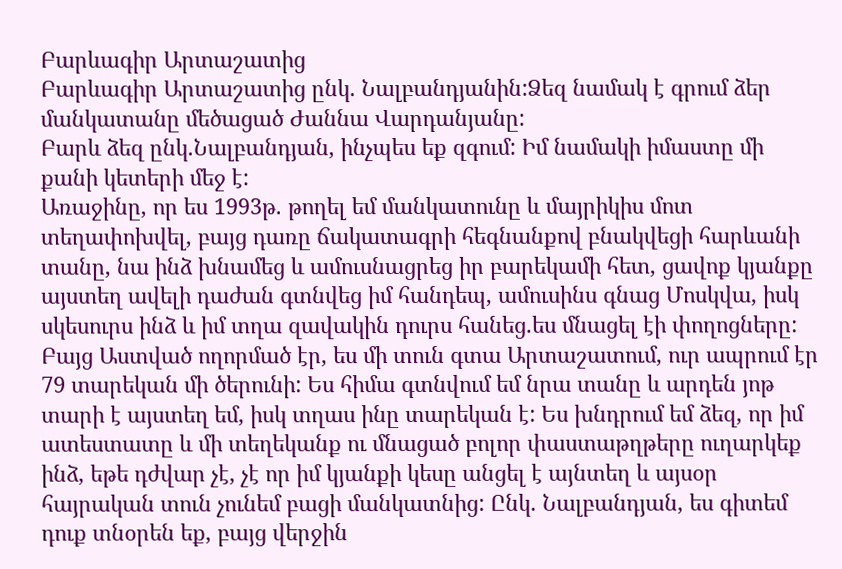Բարևագիր Արտաշատից
Բարևագիր Արտաշատից ընկ. Նալբանդյանին:Ձեզ նամակ է գրում ձեր մանկատանը մեծացած Ժաննա Վարդանյանը:
Բարև ձեզ ընկ.Նալբանդյան, ինչպես եք զգում: Իմ նամակի իմաստը մի քանի կետերի մեջ է:
Առաջինը, որ ես 1993թ. թողել եմ մանկատունը և մայրիկիս մոտ տեղափոխվել, բայց դառը ճակատագրի հեգնանքով բնակվեցի հարևանի տանը, նա ինձ խնամեց և ամուսնացրեց իր բարեկամի հետ, ցավոք կյանքը այստեղ ավելի դաժան գտնվեց իմ հանդեպ, ամուսինս գնաց Մոսկվա, իսկ սկեսուրս ինձ և իմ տղա զավակին դուրս հանեց.ես մնացել էի փողոցները: Բայց Աստված ողորմած էր, ես մի տուն գտա Արտաշատում, ուր ապրում էր 79 տարեկան մի ծերունի: Ես հիմա գտնվում եմ նրա տանը և արդեն յոթ տարի է այստեղ եմ, իսկ տղաս ինը տարեկան է: Ես խնդրում եմ ձեզ, որ իմ ատեստատը և մի տեղեկանք ու մնացած բոլոր փաստաթղթերը ուղարկեք ինձ, եթե դժվար չէ, չէ որ իմ կյանքի կեսը անցել է այնտեղ և այսօր հայրական տուն չունեմ բացի մանկատնից: Ընկ. Նալբանդյան, ես գիտեմ դուք տնօրեն եք, բայց վերջին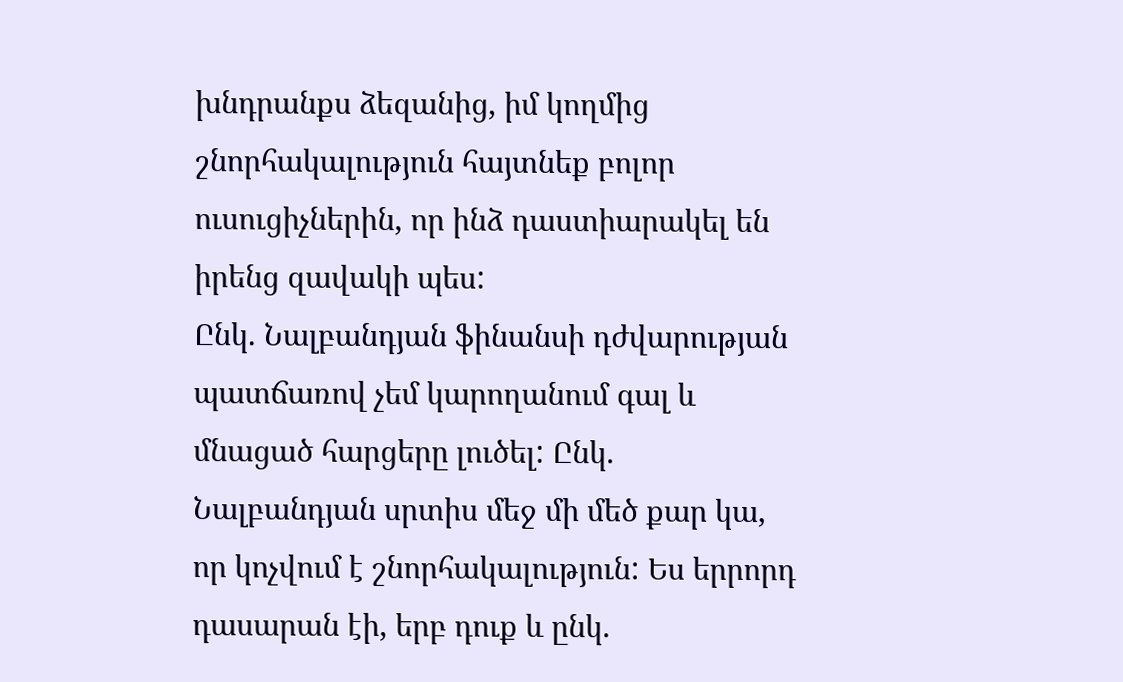խնդրանքս ձեզանից, իմ կողմից շնորհակալություն հայտնեք բոլոր ուսուցիչներին, որ ինձ դաստիարակել են իրենց զավակի պես:
Ընկ. Նալբանդյան ֆինանսի դժվարության պատճառով չեմ կարողանում գալ և մնացած հարցերը լուծել: Ընկ. Նալբանդյան սրտիս մեջ մի մեծ քար կա, որ կոչվում է շնորհակալություն: Ես երրորդ դասարան էի, երբ դուք և ընկ.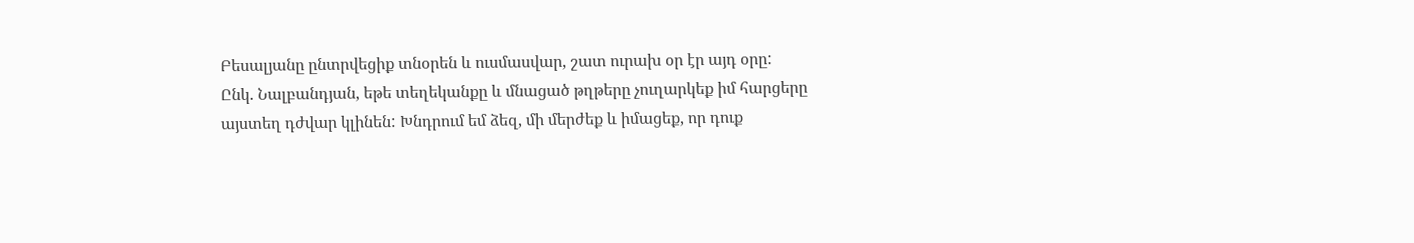Բեսալյանը ընտրվեցիք տնօրեն և ուսմասվար, շատ ուրախ օր էր այդ օրը:
Ընկ. Նալբանդյան, եթե տեղեկանքը և մնացած թղթերը չուղարկեք իմ հարցերը այստեղ դժվար կլինեն: Խնդրում եմ ձեզ, մի մերժեք և իմացեք, որ դուք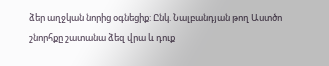ձեր աղջկան նորից օգնեցիք: Ընկ. Նալբանդյան թող Աստծո շնորհքը շատանա ձեզ վրա և դուք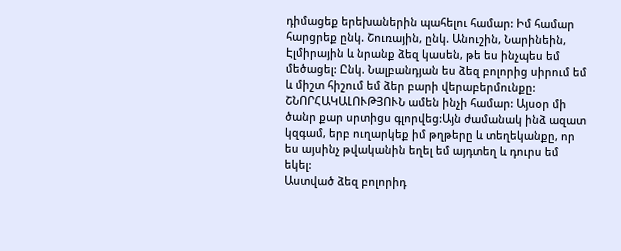դիմացեք երեխաներին պահելու համար: Իմ համար հարցրեք ընկ. Շուռային, ընկ. Անուշին, Նարինեին, Էլմիրային և նրանք ձեզ կասեն, թե ես ինչպես եմ մեծացել: Ընկ. Նալբանդյան ես ձեզ բոլորից սիրում եմ և միշտ հիշում եմ ձեր բարի վերաբերմունքը:
ՇՆՈՐՀԱԿԱԼՈՒԹՅՈՒՆ ամեն ինչի համար: Այսօր մի ծանր քար սրտիցս գլորվեց:Այն ժամանակ ինձ ազատ կզգամ, երբ ուղարկեք իմ թղթերը և տեղեկանքը, որ ես այսինչ թվականին եղել եմ այդտեղ և դուրս եմ եկել:
Աստված ձեզ բոլորիդ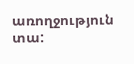առողջություն տա: